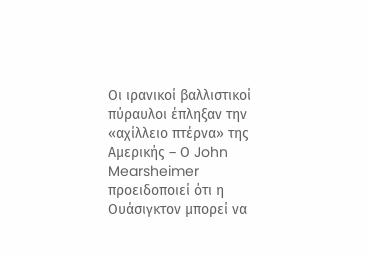Οι ιρανικοί βαλλιστικοί πύραυλοι έπληξαν την «αχίλλειο πτέρνα» της Αμερικής – Ο John Mearsheimer προειδοποιεί ότι η Ουάσιγκτον μπορεί να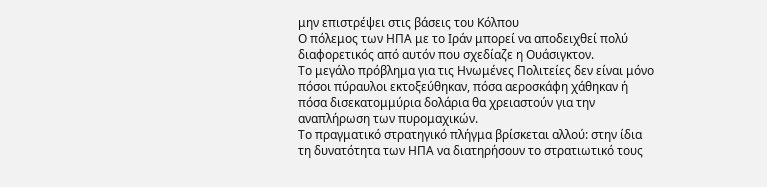μην επιστρέψει στις βάσεις του Κόλπου
Ο πόλεμος των ΗΠΑ με το Ιράν μπορεί να αποδειχθεί πολύ διαφορετικός από αυτόν που σχεδίαζε η Ουάσιγκτον.
Το μεγάλο πρόβλημα για τις Ηνωμένες Πολιτείες δεν είναι μόνο πόσοι πύραυλοι εκτοξεύθηκαν, πόσα αεροσκάφη χάθηκαν ή πόσα δισεκατομμύρια δολάρια θα χρειαστούν για την αναπλήρωση των πυρομαχικών.
Το πραγματικό στρατηγικό πλήγμα βρίσκεται αλλού: στην ίδια τη δυνατότητα των ΗΠΑ να διατηρήσουν το στρατιωτικό τους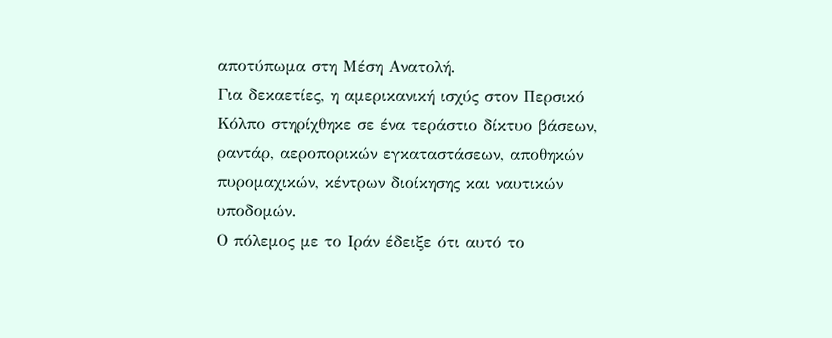αποτύπωμα στη Μέση Ανατολή.
Για δεκαετίες, η αμερικανική ισχύς στον Περσικό Κόλπο στηρίχθηκε σε ένα τεράστιο δίκτυο βάσεων, ραντάρ, αεροπορικών εγκαταστάσεων, αποθηκών πυρομαχικών, κέντρων διοίκησης και ναυτικών υποδομών.
Ο πόλεμος με το Ιράν έδειξε ότι αυτό το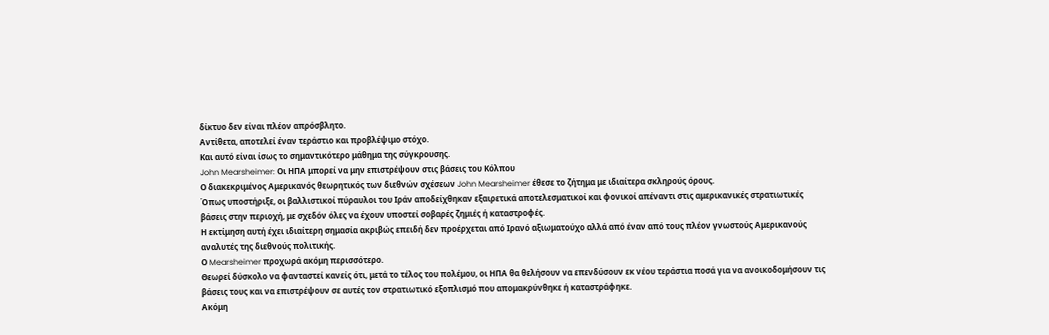δίκτυο δεν είναι πλέον απρόσβλητο.
Αντίθετα, αποτελεί έναν τεράστιο και προβλέψιμο στόχο.
Και αυτό είναι ίσως το σημαντικότερο μάθημα της σύγκρουσης.
John Mearsheimer: Οι ΗΠΑ μπορεί να μην επιστρέψουν στις βάσεις του Κόλπου
Ο διακεκριμένος Αμερικανός θεωρητικός των διεθνών σχέσεων John Mearsheimer έθεσε το ζήτημα με ιδιαίτερα σκληρούς όρους.
Όπως υποστήριξε, οι βαλλιστικοί πύραυλοι του Ιράν αποδείχθηκαν εξαιρετικά αποτελεσματικοί και φονικοί απέναντι στις αμερικανικές στρατιωτικές βάσεις στην περιοχή, με σχεδόν όλες να έχουν υποστεί σοβαρές ζημιές ή καταστροφές.
Η εκτίμηση αυτή έχει ιδιαίτερη σημασία ακριβώς επειδή δεν προέρχεται από Ιρανό αξιωματούχο αλλά από έναν από τους πλέον γνωστούς Αμερικανούς αναλυτές της διεθνούς πολιτικής.
Ο Mearsheimer προχωρά ακόμη περισσότερο.
Θεωρεί δύσκολο να φανταστεί κανείς ότι, μετά το τέλος του πολέμου, οι ΗΠΑ θα θελήσουν να επενδύσουν εκ νέου τεράστια ποσά για να ανοικοδομήσουν τις βάσεις τους και να επιστρέψουν σε αυτές τον στρατιωτικό εξοπλισμό που απομακρύνθηκε ή καταστράφηκε.
Ακόμη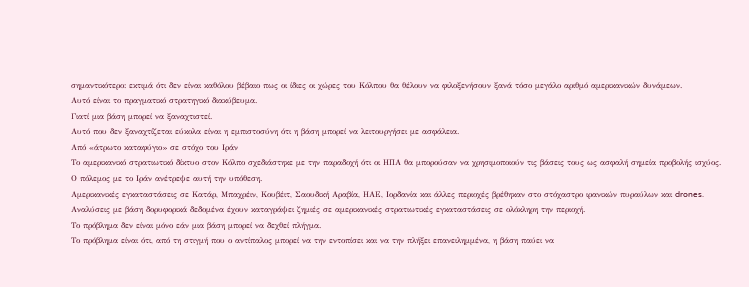σημαντικότερο: εκτιμά ότι δεν είναι καθόλου βέβαιο πως οι ίδιες οι χώρες του Κόλπου θα θέλουν να φιλοξενήσουν ξανά τόσο μεγάλο αριθμό αμερικανικών δυνάμεων.
Αυτό είναι το πραγματικό στρατηγικό διακύβευμα.
Γιατί μια βάση μπορεί να ξαναχτιστεί.
Αυτό που δεν ξαναχτίζεται εύκολα είναι η εμπιστοσύνη ότι η βάση μπορεί να λειτουργήσει με ασφάλεια.
Από «άτρωτο καταφύγιο» σε στόχο του Ιράν
Το αμερικανικό στρατιωτικό δίκτυο στον Κόλπο σχεδιάστηκε με την παραδοχή ότι οι ΗΠΑ θα μπορούσαν να χρησιμοποιούν τις βάσεις τους ως ασφαλή σημεία προβολής ισχύος.
Ο πόλεμος με το Ιράν ανέτρεψε αυτή την υπόθεση.
Αμερικανικές εγκαταστάσεις σε Κατάρ, Μπαχρέιν, Κουβέιτ, Σαουδική Αραβία, ΗΑΕ, Ιορδανία και άλλες περιοχές βρέθηκαν στο στόχαστρο ιρανικών πυραύλων και drones.
Αναλύσεις με βάση δορυφορικά δεδομένα έχουν καταγράψει ζημιές σε αμερικανικές στρατιωτικές εγκαταστάσεις σε ολόκληρη την περιοχή.
Το πρόβλημα δεν είναι μόνο εάν μια βάση μπορεί να δεχθεί πλήγμα.
Το πρόβλημα είναι ότι, από τη στιγμή που ο αντίπαλος μπορεί να την εντοπίσει και να την πλήξει επανειλημμένα, η βάση παύει να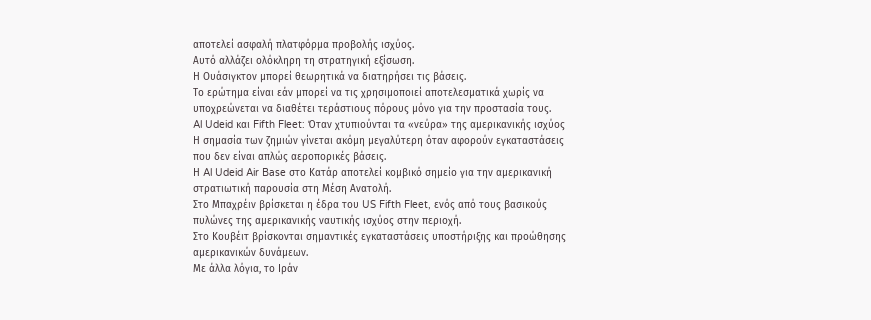αποτελεί ασφαλή πλατφόρμα προβολής ισχύος.
Αυτό αλλάζει ολόκληρη τη στρατηγική εξίσωση.
Η Ουάσιγκτον μπορεί θεωρητικά να διατηρήσει τις βάσεις.
Το ερώτημα είναι εάν μπορεί να τις χρησιμοποιεί αποτελεσματικά χωρίς να υποχρεώνεται να διαθέτει τεράστιους πόρους μόνο για την προστασία τους.
Al Udeid και Fifth Fleet: Όταν χτυπιούνται τα «νεύρα» της αμερικανικής ισχύος
Η σημασία των ζημιών γίνεται ακόμη μεγαλύτερη όταν αφορούν εγκαταστάσεις που δεν είναι απλώς αεροπορικές βάσεις.
Η Al Udeid Air Base στο Κατάρ αποτελεί κομβικό σημείο για την αμερικανική στρατιωτική παρουσία στη Μέση Ανατολή.
Στο Μπαχρέιν βρίσκεται η έδρα του US Fifth Fleet, ενός από τους βασικούς πυλώνες της αμερικανικής ναυτικής ισχύος στην περιοχή.
Στο Κουβέιτ βρίσκονται σημαντικές εγκαταστάσεις υποστήριξης και προώθησης αμερικανικών δυνάμεων.
Με άλλα λόγια, το Ιράν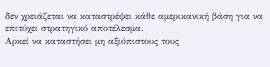δεν χρειάζεται να καταστρέψει κάθε αμερικανική βάση για να επιτύχει στρατηγικό αποτέλεσμα.
Αρκεί να καταστήσει μη αξιόπιστους τους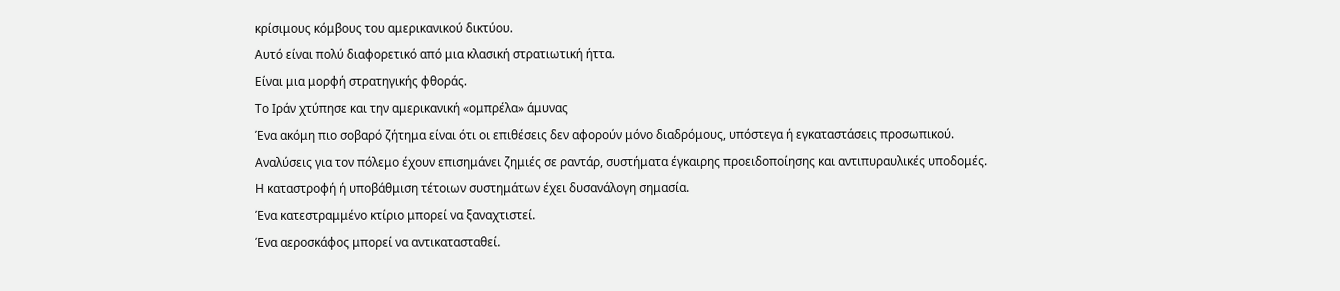κρίσιμους κόμβους του αμερικανικού δικτύου.
Αυτό είναι πολύ διαφορετικό από μια κλασική στρατιωτική ήττα.
Είναι μια μορφή στρατηγικής φθοράς.
Το Ιράν χτύπησε και την αμερικανική «ομπρέλα» άμυνας
Ένα ακόμη πιο σοβαρό ζήτημα είναι ότι οι επιθέσεις δεν αφορούν μόνο διαδρόμους, υπόστεγα ή εγκαταστάσεις προσωπικού.
Αναλύσεις για τον πόλεμο έχουν επισημάνει ζημιές σε ραντάρ, συστήματα έγκαιρης προειδοποίησης και αντιπυραυλικές υποδομές.
Η καταστροφή ή υποβάθμιση τέτοιων συστημάτων έχει δυσανάλογη σημασία.
Ένα κατεστραμμένο κτίριο μπορεί να ξαναχτιστεί.
Ένα αεροσκάφος μπορεί να αντικατασταθεί.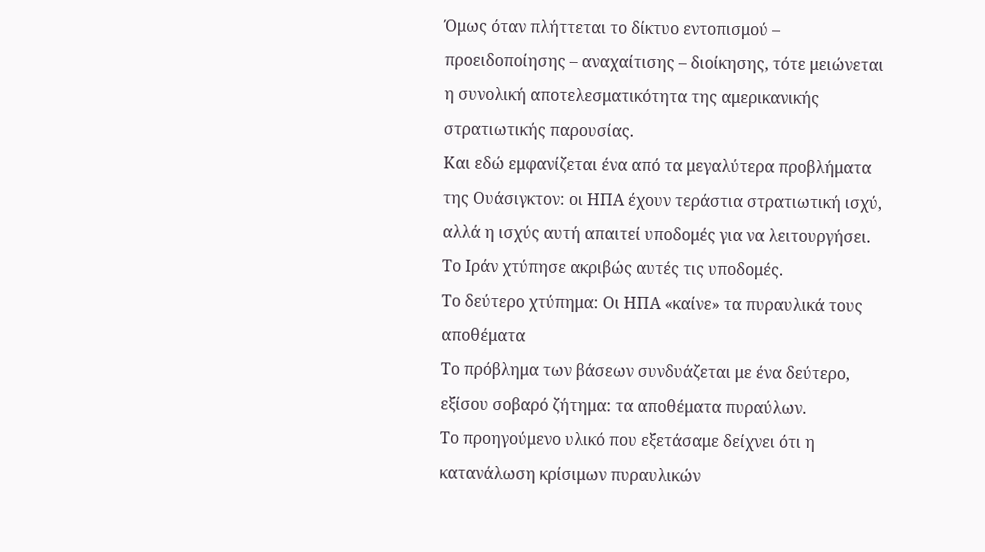Όμως όταν πλήττεται το δίκτυο εντοπισμού – προειδοποίησης – αναχαίτισης – διοίκησης, τότε μειώνεται η συνολική αποτελεσματικότητα της αμερικανικής στρατιωτικής παρουσίας.
Και εδώ εμφανίζεται ένα από τα μεγαλύτερα προβλήματα της Ουάσιγκτον: οι ΗΠΑ έχουν τεράστια στρατιωτική ισχύ, αλλά η ισχύς αυτή απαιτεί υποδομές για να λειτουργήσει.
Το Ιράν χτύπησε ακριβώς αυτές τις υποδομές.
Το δεύτερο χτύπημα: Οι ΗΠΑ «καίνε» τα πυραυλικά τους αποθέματα
Το πρόβλημα των βάσεων συνδυάζεται με ένα δεύτερο, εξίσου σοβαρό ζήτημα: τα αποθέματα πυραύλων.
Το προηγούμενο υλικό που εξετάσαμε δείχνει ότι η κατανάλωση κρίσιμων πυραυλικών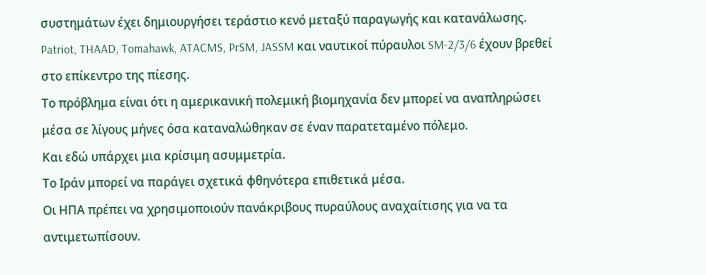συστημάτων έχει δημιουργήσει τεράστιο κενό μεταξύ παραγωγής και κατανάλωσης.
Patriot, THAAD, Tomahawk, ATACMS, PrSM, JASSM και ναυτικοί πύραυλοι SM-2/3/6 έχουν βρεθεί στο επίκεντρο της πίεσης.
Το πρόβλημα είναι ότι η αμερικανική πολεμική βιομηχανία δεν μπορεί να αναπληρώσει μέσα σε λίγους μήνες όσα καταναλώθηκαν σε έναν παρατεταμένο πόλεμο.
Και εδώ υπάρχει μια κρίσιμη ασυμμετρία.
Το Ιράν μπορεί να παράγει σχετικά φθηνότερα επιθετικά μέσα.
Οι ΗΠΑ πρέπει να χρησιμοποιούν πανάκριβους πυραύλους αναχαίτισης για να τα αντιμετωπίσουν.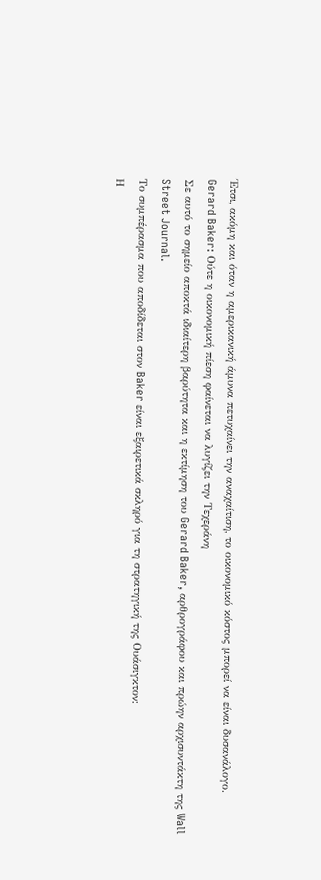Έτσι, ακόμη και όταν η αμερικανική άμυνα πετυχαίνει την αναχαίτιση, το οικονομικό κόστος μπορεί να είναι δυσανάλογο.
Gerard Baker: Ούτε η οικονομική πίεση φαίνεται να λυγίζει την Τεχεράνη
Σε αυτό το σημείο αποκτά ιδιαίτερη βαρύτητα και η εκτίμηση του Gerard Baker, αρθρογράφου και πρώην αρχισυντάκτη της Wall Street Journal.
Το συμπέρασμα που αποδίδεται στον Baker είναι εξαιρετικά σκληρό για τη στρατηγική της Ουάσιγκτον:
Η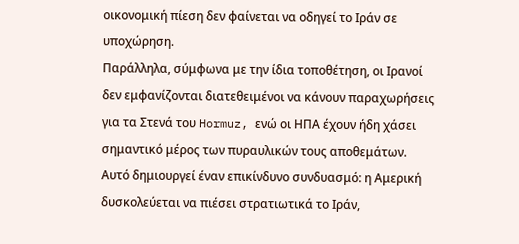οικονομική πίεση δεν φαίνεται να οδηγεί το Ιράν σε υποχώρηση.
Παράλληλα, σύμφωνα με την ίδια τοποθέτηση, οι Ιρανοί δεν εμφανίζονται διατεθειμένοι να κάνουν παραχωρήσεις για τα Στενά του Hormuz, ενώ οι ΗΠΑ έχουν ήδη χάσει σημαντικό μέρος των πυραυλικών τους αποθεμάτων.
Αυτό δημιουργεί έναν επικίνδυνο συνδυασμό: η Αμερική δυσκολεύεται να πιέσει στρατιωτικά το Ιράν,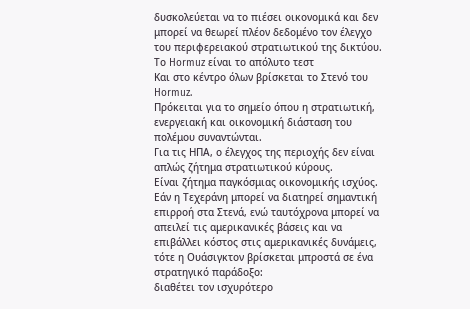δυσκολεύεται να το πιέσει οικονομικά και δεν μπορεί να θεωρεί πλέον δεδομένο τον έλεγχο του περιφερειακού στρατιωτικού της δικτύου.
Το Hormuz είναι το απόλυτο τεστ
Και στο κέντρο όλων βρίσκεται το Στενό του Hormuz.
Πρόκειται για το σημείο όπου η στρατιωτική, ενεργειακή και οικονομική διάσταση του πολέμου συναντώνται.
Για τις ΗΠΑ, ο έλεγχος της περιοχής δεν είναι απλώς ζήτημα στρατιωτικού κύρους.
Είναι ζήτημα παγκόσμιας οικονομικής ισχύος.
Εάν η Τεχεράνη μπορεί να διατηρεί σημαντική επιρροή στα Στενά, ενώ ταυτόχρονα μπορεί να απειλεί τις αμερικανικές βάσεις και να επιβάλλει κόστος στις αμερικανικές δυνάμεις, τότε η Ουάσιγκτον βρίσκεται μπροστά σε ένα στρατηγικό παράδοξο:
διαθέτει τον ισχυρότερο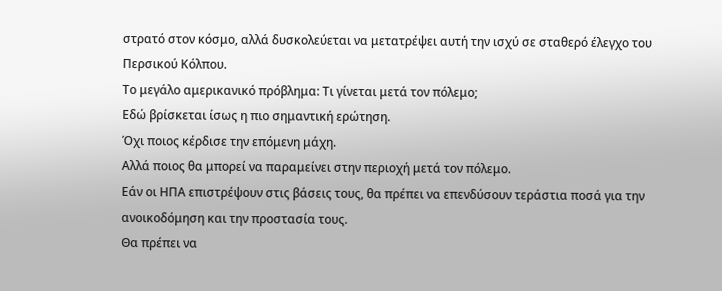στρατό στον κόσμο, αλλά δυσκολεύεται να μετατρέψει αυτή την ισχύ σε σταθερό έλεγχο του Περσικού Κόλπου.
Το μεγάλο αμερικανικό πρόβλημα: Τι γίνεται μετά τον πόλεμο;
Εδώ βρίσκεται ίσως η πιο σημαντική ερώτηση.
Όχι ποιος κέρδισε την επόμενη μάχη.
Αλλά ποιος θα μπορεί να παραμείνει στην περιοχή μετά τον πόλεμο.
Εάν οι ΗΠΑ επιστρέψουν στις βάσεις τους, θα πρέπει να επενδύσουν τεράστια ποσά για την ανοικοδόμηση και την προστασία τους.
Θα πρέπει να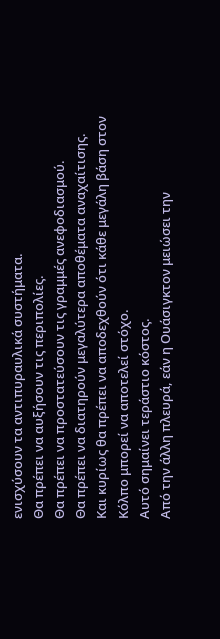ενισχύσουν τα αντιπυραυλικά συστήματα.
Θα πρέπει να αυξήσουν τις περιπολίες.
Θα πρέπει να προστατεύσουν τις γραμμές ανεφοδιασμού.
Θα πρέπει να διατηρούν μεγαλύτερα αποθέματα αναχαίτισης.
Και κυρίως θα πρέπει να αποδεχθούν ότι κάθε μεγάλη βάση στον Κόλπο μπορεί να αποτελεί στόχο.
Αυτό σημαίνει τεράστιο κόστος.
Από την άλλη πλευρά, εάν η Ουάσιγκτον μειώσει την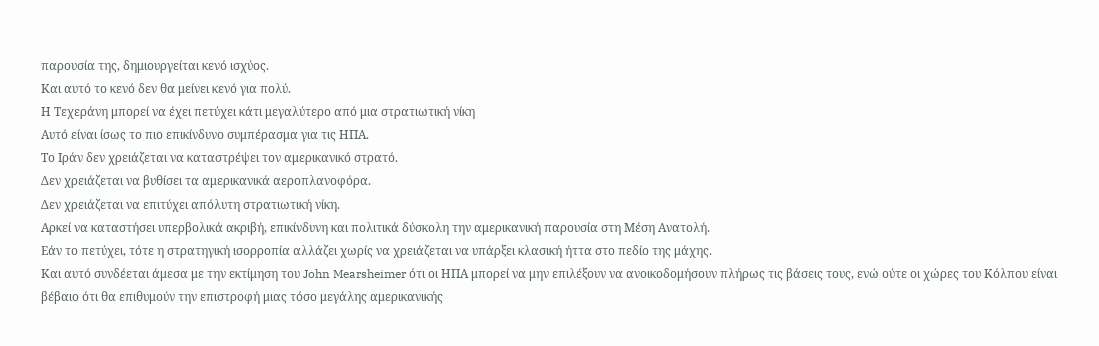παρουσία της, δημιουργείται κενό ισχύος.
Και αυτό το κενό δεν θα μείνει κενό για πολύ.
Η Τεχεράνη μπορεί να έχει πετύχει κάτι μεγαλύτερο από μια στρατιωτική νίκη
Αυτό είναι ίσως το πιο επικίνδυνο συμπέρασμα για τις ΗΠΑ.
Το Ιράν δεν χρειάζεται να καταστρέψει τον αμερικανικό στρατό.
Δεν χρειάζεται να βυθίσει τα αμερικανικά αεροπλανοφόρα.
Δεν χρειάζεται να επιτύχει απόλυτη στρατιωτική νίκη.
Αρκεί να καταστήσει υπερβολικά ακριβή, επικίνδυνη και πολιτικά δύσκολη την αμερικανική παρουσία στη Μέση Ανατολή.
Εάν το πετύχει, τότε η στρατηγική ισορροπία αλλάζει χωρίς να χρειάζεται να υπάρξει κλασική ήττα στο πεδίο της μάχης.
Και αυτό συνδέεται άμεσα με την εκτίμηση του John Mearsheimer ότι οι ΗΠΑ μπορεί να μην επιλέξουν να ανοικοδομήσουν πλήρως τις βάσεις τους, ενώ ούτε οι χώρες του Κόλπου είναι βέβαιο ότι θα επιθυμούν την επιστροφή μιας τόσο μεγάλης αμερικανικής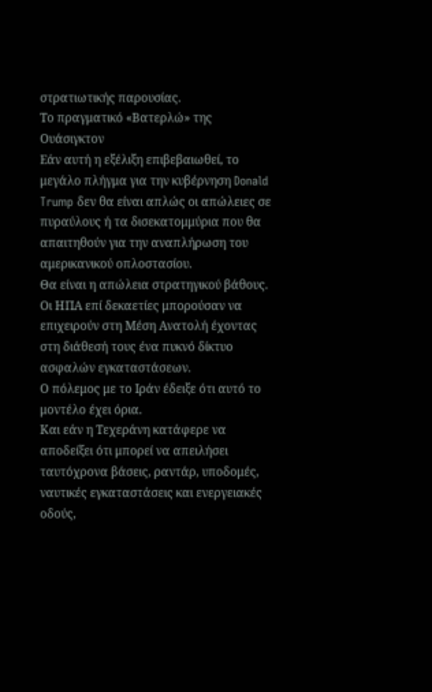στρατιωτικής παρουσίας.
Το πραγματικό «Βατερλώ» της Ουάσιγκτον
Εάν αυτή η εξέλιξη επιβεβαιωθεί, το μεγάλο πλήγμα για την κυβέρνηση Donald Trump δεν θα είναι απλώς οι απώλειες σε πυραύλους ή τα δισεκατομμύρια που θα απαιτηθούν για την αναπλήρωση του αμερικανικού οπλοστασίου.
Θα είναι η απώλεια στρατηγικού βάθους.
Οι ΗΠΑ επί δεκαετίες μπορούσαν να επιχειρούν στη Μέση Ανατολή έχοντας στη διάθεσή τους ένα πυκνό δίκτυο ασφαλών εγκαταστάσεων.
Ο πόλεμος με το Ιράν έδειξε ότι αυτό το μοντέλο έχει όρια.
Και εάν η Τεχεράνη κατάφερε να αποδείξει ότι μπορεί να απειλήσει ταυτόχρονα βάσεις, ραντάρ, υποδομές, ναυτικές εγκαταστάσεις και ενεργειακές οδούς,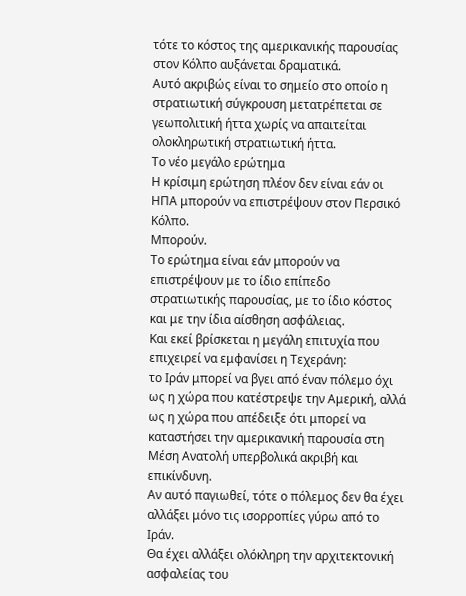τότε το κόστος της αμερικανικής παρουσίας στον Κόλπο αυξάνεται δραματικά.
Αυτό ακριβώς είναι το σημείο στο οποίο η στρατιωτική σύγκρουση μετατρέπεται σε γεωπολιτική ήττα χωρίς να απαιτείται ολοκληρωτική στρατιωτική ήττα.
Το νέο μεγάλο ερώτημα
Η κρίσιμη ερώτηση πλέον δεν είναι εάν οι ΗΠΑ μπορούν να επιστρέψουν στον Περσικό Κόλπο.
Μπορούν.
Το ερώτημα είναι εάν μπορούν να επιστρέψουν με το ίδιο επίπεδο στρατιωτικής παρουσίας, με το ίδιο κόστος και με την ίδια αίσθηση ασφάλειας.
Και εκεί βρίσκεται η μεγάλη επιτυχία που επιχειρεί να εμφανίσει η Τεχεράνη:
το Ιράν μπορεί να βγει από έναν πόλεμο όχι ως η χώρα που κατέστρεψε την Αμερική, αλλά ως η χώρα που απέδειξε ότι μπορεί να καταστήσει την αμερικανική παρουσία στη Μέση Ανατολή υπερβολικά ακριβή και επικίνδυνη.
Αν αυτό παγιωθεί, τότε ο πόλεμος δεν θα έχει αλλάξει μόνο τις ισορροπίες γύρω από το Ιράν.
Θα έχει αλλάξει ολόκληρη την αρχιτεκτονική ασφαλείας του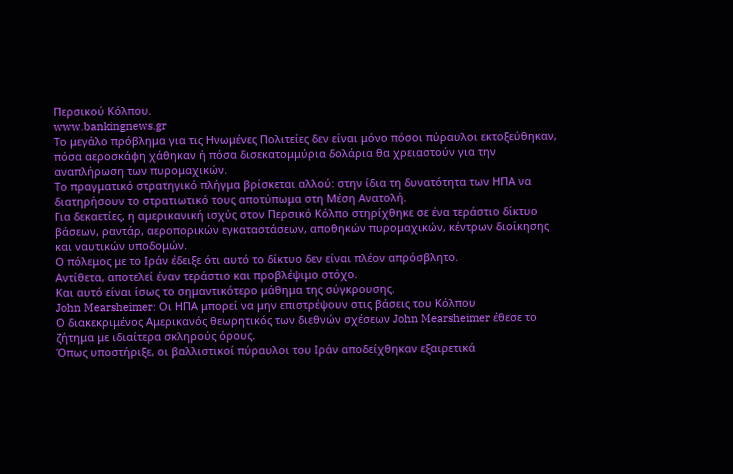Περσικού Κόλπου.
www.bankingnews.gr
Το μεγάλο πρόβλημα για τις Ηνωμένες Πολιτείες δεν είναι μόνο πόσοι πύραυλοι εκτοξεύθηκαν, πόσα αεροσκάφη χάθηκαν ή πόσα δισεκατομμύρια δολάρια θα χρειαστούν για την αναπλήρωση των πυρομαχικών.
Το πραγματικό στρατηγικό πλήγμα βρίσκεται αλλού: στην ίδια τη δυνατότητα των ΗΠΑ να διατηρήσουν το στρατιωτικό τους αποτύπωμα στη Μέση Ανατολή.
Για δεκαετίες, η αμερικανική ισχύς στον Περσικό Κόλπο στηρίχθηκε σε ένα τεράστιο δίκτυο βάσεων, ραντάρ, αεροπορικών εγκαταστάσεων, αποθηκών πυρομαχικών, κέντρων διοίκησης και ναυτικών υποδομών.
Ο πόλεμος με το Ιράν έδειξε ότι αυτό το δίκτυο δεν είναι πλέον απρόσβλητο.
Αντίθετα, αποτελεί έναν τεράστιο και προβλέψιμο στόχο.
Και αυτό είναι ίσως το σημαντικότερο μάθημα της σύγκρουσης.
John Mearsheimer: Οι ΗΠΑ μπορεί να μην επιστρέψουν στις βάσεις του Κόλπου
Ο διακεκριμένος Αμερικανός θεωρητικός των διεθνών σχέσεων John Mearsheimer έθεσε το ζήτημα με ιδιαίτερα σκληρούς όρους.
Όπως υποστήριξε, οι βαλλιστικοί πύραυλοι του Ιράν αποδείχθηκαν εξαιρετικά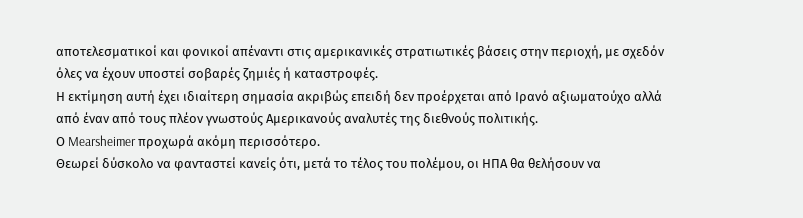αποτελεσματικοί και φονικοί απέναντι στις αμερικανικές στρατιωτικές βάσεις στην περιοχή, με σχεδόν όλες να έχουν υποστεί σοβαρές ζημιές ή καταστροφές.
Η εκτίμηση αυτή έχει ιδιαίτερη σημασία ακριβώς επειδή δεν προέρχεται από Ιρανό αξιωματούχο αλλά από έναν από τους πλέον γνωστούς Αμερικανούς αναλυτές της διεθνούς πολιτικής.
Ο Mearsheimer προχωρά ακόμη περισσότερο.
Θεωρεί δύσκολο να φανταστεί κανείς ότι, μετά το τέλος του πολέμου, οι ΗΠΑ θα θελήσουν να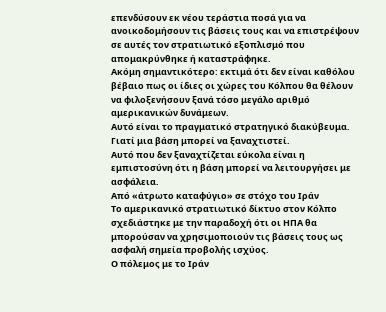επενδύσουν εκ νέου τεράστια ποσά για να ανοικοδομήσουν τις βάσεις τους και να επιστρέψουν σε αυτές τον στρατιωτικό εξοπλισμό που απομακρύνθηκε ή καταστράφηκε.
Ακόμη σημαντικότερο: εκτιμά ότι δεν είναι καθόλου βέβαιο πως οι ίδιες οι χώρες του Κόλπου θα θέλουν να φιλοξενήσουν ξανά τόσο μεγάλο αριθμό αμερικανικών δυνάμεων.
Αυτό είναι το πραγματικό στρατηγικό διακύβευμα.
Γιατί μια βάση μπορεί να ξαναχτιστεί.
Αυτό που δεν ξαναχτίζεται εύκολα είναι η εμπιστοσύνη ότι η βάση μπορεί να λειτουργήσει με ασφάλεια.
Από «άτρωτο καταφύγιο» σε στόχο του Ιράν
Το αμερικανικό στρατιωτικό δίκτυο στον Κόλπο σχεδιάστηκε με την παραδοχή ότι οι ΗΠΑ θα μπορούσαν να χρησιμοποιούν τις βάσεις τους ως ασφαλή σημεία προβολής ισχύος.
Ο πόλεμος με το Ιράν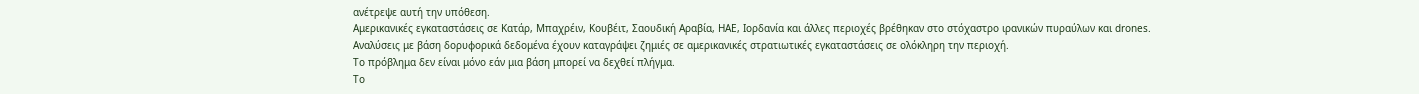ανέτρεψε αυτή την υπόθεση.
Αμερικανικές εγκαταστάσεις σε Κατάρ, Μπαχρέιν, Κουβέιτ, Σαουδική Αραβία, ΗΑΕ, Ιορδανία και άλλες περιοχές βρέθηκαν στο στόχαστρο ιρανικών πυραύλων και drones.
Αναλύσεις με βάση δορυφορικά δεδομένα έχουν καταγράψει ζημιές σε αμερικανικές στρατιωτικές εγκαταστάσεις σε ολόκληρη την περιοχή.
Το πρόβλημα δεν είναι μόνο εάν μια βάση μπορεί να δεχθεί πλήγμα.
Το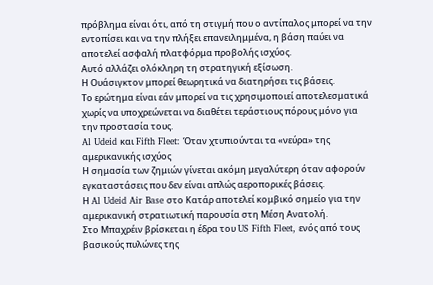πρόβλημα είναι ότι, από τη στιγμή που ο αντίπαλος μπορεί να την εντοπίσει και να την πλήξει επανειλημμένα, η βάση παύει να αποτελεί ασφαλή πλατφόρμα προβολής ισχύος.
Αυτό αλλάζει ολόκληρη τη στρατηγική εξίσωση.
Η Ουάσιγκτον μπορεί θεωρητικά να διατηρήσει τις βάσεις.
Το ερώτημα είναι εάν μπορεί να τις χρησιμοποιεί αποτελεσματικά χωρίς να υποχρεώνεται να διαθέτει τεράστιους πόρους μόνο για την προστασία τους.
Al Udeid και Fifth Fleet: Όταν χτυπιούνται τα «νεύρα» της αμερικανικής ισχύος
Η σημασία των ζημιών γίνεται ακόμη μεγαλύτερη όταν αφορούν εγκαταστάσεις που δεν είναι απλώς αεροπορικές βάσεις.
Η Al Udeid Air Base στο Κατάρ αποτελεί κομβικό σημείο για την αμερικανική στρατιωτική παρουσία στη Μέση Ανατολή.
Στο Μπαχρέιν βρίσκεται η έδρα του US Fifth Fleet, ενός από τους βασικούς πυλώνες της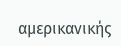αμερικανικής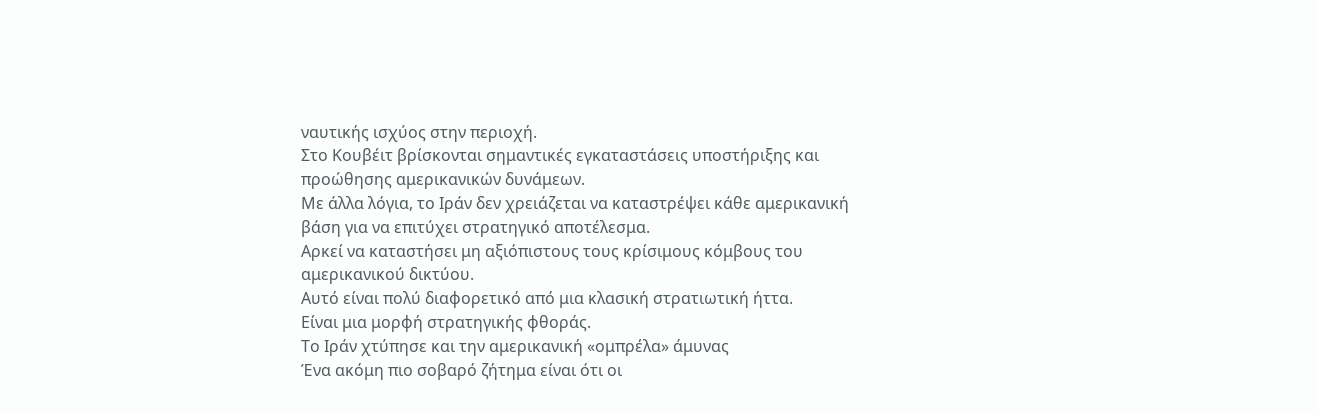ναυτικής ισχύος στην περιοχή.
Στο Κουβέιτ βρίσκονται σημαντικές εγκαταστάσεις υποστήριξης και προώθησης αμερικανικών δυνάμεων.
Με άλλα λόγια, το Ιράν δεν χρειάζεται να καταστρέψει κάθε αμερικανική βάση για να επιτύχει στρατηγικό αποτέλεσμα.
Αρκεί να καταστήσει μη αξιόπιστους τους κρίσιμους κόμβους του αμερικανικού δικτύου.
Αυτό είναι πολύ διαφορετικό από μια κλασική στρατιωτική ήττα.
Είναι μια μορφή στρατηγικής φθοράς.
Το Ιράν χτύπησε και την αμερικανική «ομπρέλα» άμυνας
Ένα ακόμη πιο σοβαρό ζήτημα είναι ότι οι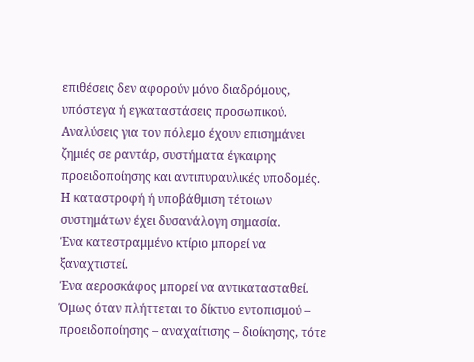επιθέσεις δεν αφορούν μόνο διαδρόμους, υπόστεγα ή εγκαταστάσεις προσωπικού.
Αναλύσεις για τον πόλεμο έχουν επισημάνει ζημιές σε ραντάρ, συστήματα έγκαιρης προειδοποίησης και αντιπυραυλικές υποδομές.
Η καταστροφή ή υποβάθμιση τέτοιων συστημάτων έχει δυσανάλογη σημασία.
Ένα κατεστραμμένο κτίριο μπορεί να ξαναχτιστεί.
Ένα αεροσκάφος μπορεί να αντικατασταθεί.
Όμως όταν πλήττεται το δίκτυο εντοπισμού – προειδοποίησης – αναχαίτισης – διοίκησης, τότε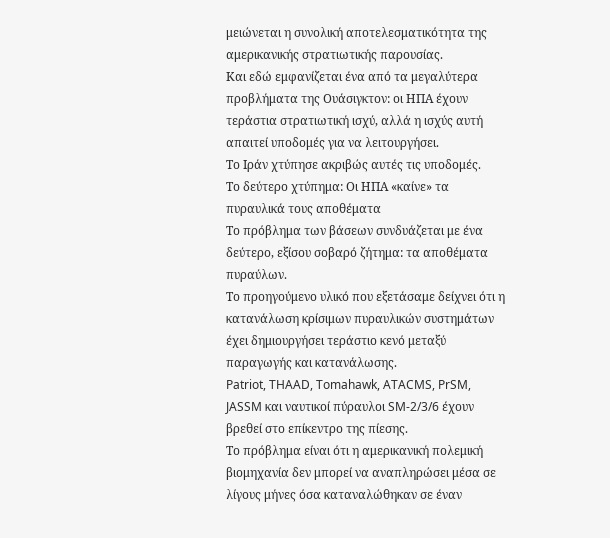μειώνεται η συνολική αποτελεσματικότητα της αμερικανικής στρατιωτικής παρουσίας.
Και εδώ εμφανίζεται ένα από τα μεγαλύτερα προβλήματα της Ουάσιγκτον: οι ΗΠΑ έχουν τεράστια στρατιωτική ισχύ, αλλά η ισχύς αυτή απαιτεί υποδομές για να λειτουργήσει.
Το Ιράν χτύπησε ακριβώς αυτές τις υποδομές.
Το δεύτερο χτύπημα: Οι ΗΠΑ «καίνε» τα πυραυλικά τους αποθέματα
Το πρόβλημα των βάσεων συνδυάζεται με ένα δεύτερο, εξίσου σοβαρό ζήτημα: τα αποθέματα πυραύλων.
Το προηγούμενο υλικό που εξετάσαμε δείχνει ότι η κατανάλωση κρίσιμων πυραυλικών συστημάτων έχει δημιουργήσει τεράστιο κενό μεταξύ παραγωγής και κατανάλωσης.
Patriot, THAAD, Tomahawk, ATACMS, PrSM, JASSM και ναυτικοί πύραυλοι SM-2/3/6 έχουν βρεθεί στο επίκεντρο της πίεσης.
Το πρόβλημα είναι ότι η αμερικανική πολεμική βιομηχανία δεν μπορεί να αναπληρώσει μέσα σε λίγους μήνες όσα καταναλώθηκαν σε έναν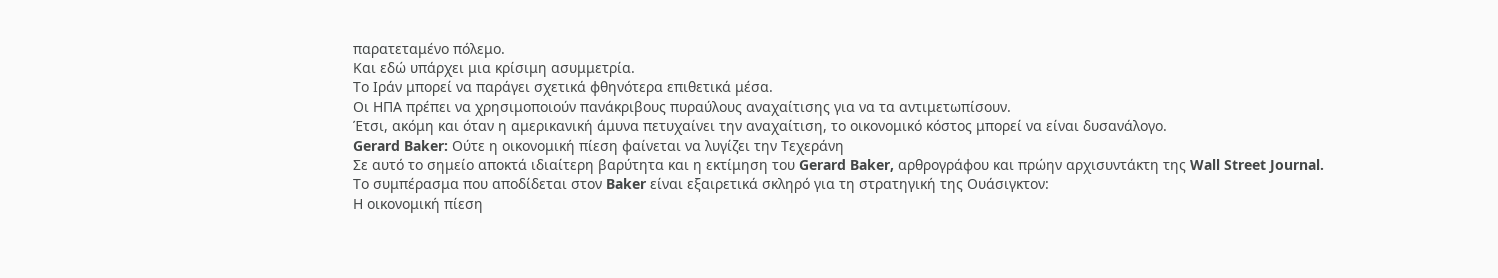παρατεταμένο πόλεμο.
Και εδώ υπάρχει μια κρίσιμη ασυμμετρία.
Το Ιράν μπορεί να παράγει σχετικά φθηνότερα επιθετικά μέσα.
Οι ΗΠΑ πρέπει να χρησιμοποιούν πανάκριβους πυραύλους αναχαίτισης για να τα αντιμετωπίσουν.
Έτσι, ακόμη και όταν η αμερικανική άμυνα πετυχαίνει την αναχαίτιση, το οικονομικό κόστος μπορεί να είναι δυσανάλογο.
Gerard Baker: Ούτε η οικονομική πίεση φαίνεται να λυγίζει την Τεχεράνη
Σε αυτό το σημείο αποκτά ιδιαίτερη βαρύτητα και η εκτίμηση του Gerard Baker, αρθρογράφου και πρώην αρχισυντάκτη της Wall Street Journal.
Το συμπέρασμα που αποδίδεται στον Baker είναι εξαιρετικά σκληρό για τη στρατηγική της Ουάσιγκτον:
Η οικονομική πίεση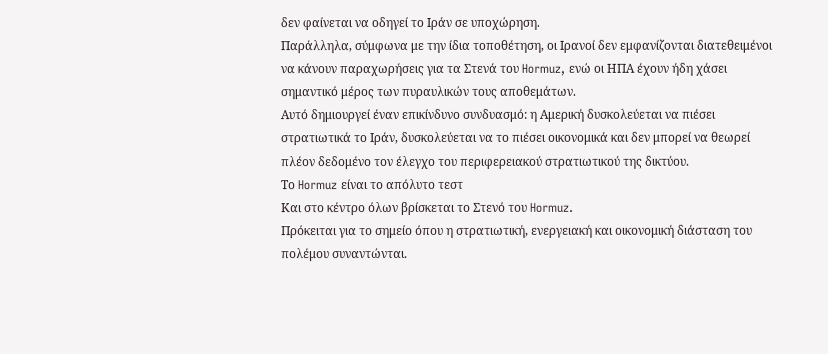δεν φαίνεται να οδηγεί το Ιράν σε υποχώρηση.
Παράλληλα, σύμφωνα με την ίδια τοποθέτηση, οι Ιρανοί δεν εμφανίζονται διατεθειμένοι να κάνουν παραχωρήσεις για τα Στενά του Hormuz, ενώ οι ΗΠΑ έχουν ήδη χάσει σημαντικό μέρος των πυραυλικών τους αποθεμάτων.
Αυτό δημιουργεί έναν επικίνδυνο συνδυασμό: η Αμερική δυσκολεύεται να πιέσει στρατιωτικά το Ιράν, δυσκολεύεται να το πιέσει οικονομικά και δεν μπορεί να θεωρεί πλέον δεδομένο τον έλεγχο του περιφερειακού στρατιωτικού της δικτύου.
Το Hormuz είναι το απόλυτο τεστ
Και στο κέντρο όλων βρίσκεται το Στενό του Hormuz.
Πρόκειται για το σημείο όπου η στρατιωτική, ενεργειακή και οικονομική διάσταση του πολέμου συναντώνται.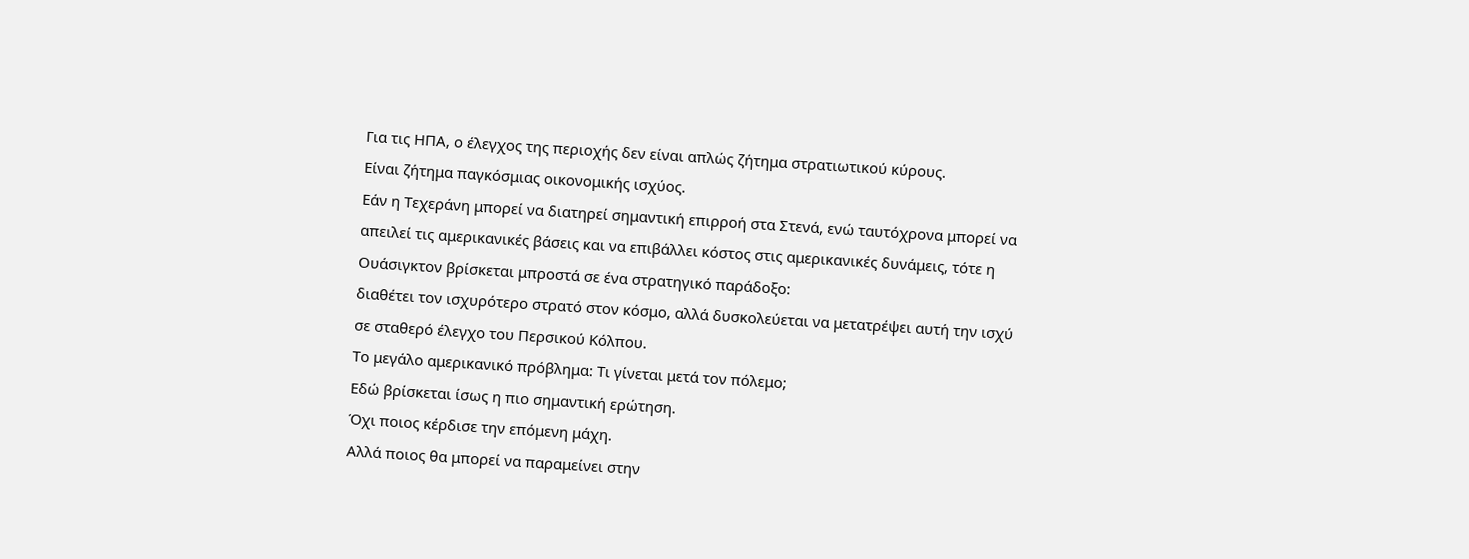Για τις ΗΠΑ, ο έλεγχος της περιοχής δεν είναι απλώς ζήτημα στρατιωτικού κύρους.
Είναι ζήτημα παγκόσμιας οικονομικής ισχύος.
Εάν η Τεχεράνη μπορεί να διατηρεί σημαντική επιρροή στα Στενά, ενώ ταυτόχρονα μπορεί να απειλεί τις αμερικανικές βάσεις και να επιβάλλει κόστος στις αμερικανικές δυνάμεις, τότε η Ουάσιγκτον βρίσκεται μπροστά σε ένα στρατηγικό παράδοξο:
διαθέτει τον ισχυρότερο στρατό στον κόσμο, αλλά δυσκολεύεται να μετατρέψει αυτή την ισχύ σε σταθερό έλεγχο του Περσικού Κόλπου.
Το μεγάλο αμερικανικό πρόβλημα: Τι γίνεται μετά τον πόλεμο;
Εδώ βρίσκεται ίσως η πιο σημαντική ερώτηση.
Όχι ποιος κέρδισε την επόμενη μάχη.
Αλλά ποιος θα μπορεί να παραμείνει στην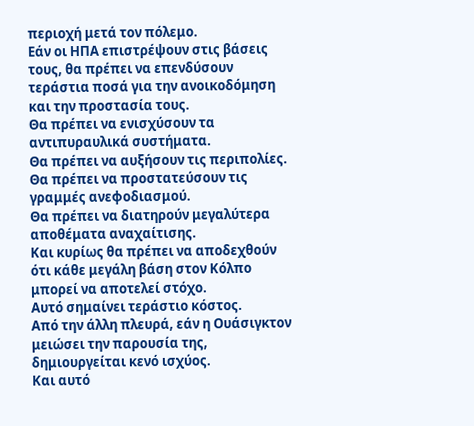περιοχή μετά τον πόλεμο.
Εάν οι ΗΠΑ επιστρέψουν στις βάσεις τους, θα πρέπει να επενδύσουν τεράστια ποσά για την ανοικοδόμηση και την προστασία τους.
Θα πρέπει να ενισχύσουν τα αντιπυραυλικά συστήματα.
Θα πρέπει να αυξήσουν τις περιπολίες.
Θα πρέπει να προστατεύσουν τις γραμμές ανεφοδιασμού.
Θα πρέπει να διατηρούν μεγαλύτερα αποθέματα αναχαίτισης.
Και κυρίως θα πρέπει να αποδεχθούν ότι κάθε μεγάλη βάση στον Κόλπο μπορεί να αποτελεί στόχο.
Αυτό σημαίνει τεράστιο κόστος.
Από την άλλη πλευρά, εάν η Ουάσιγκτον μειώσει την παρουσία της, δημιουργείται κενό ισχύος.
Και αυτό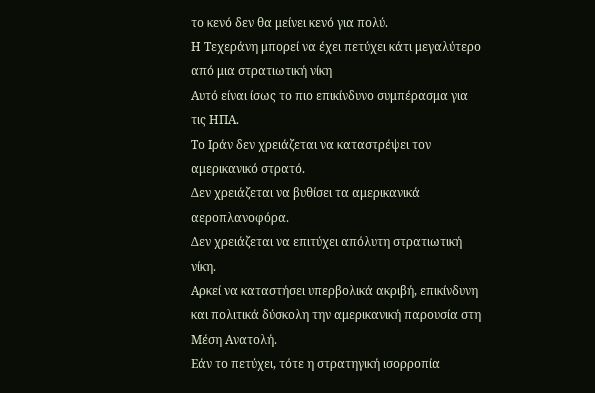το κενό δεν θα μείνει κενό για πολύ.
Η Τεχεράνη μπορεί να έχει πετύχει κάτι μεγαλύτερο από μια στρατιωτική νίκη
Αυτό είναι ίσως το πιο επικίνδυνο συμπέρασμα για τις ΗΠΑ.
Το Ιράν δεν χρειάζεται να καταστρέψει τον αμερικανικό στρατό.
Δεν χρειάζεται να βυθίσει τα αμερικανικά αεροπλανοφόρα.
Δεν χρειάζεται να επιτύχει απόλυτη στρατιωτική νίκη.
Αρκεί να καταστήσει υπερβολικά ακριβή, επικίνδυνη και πολιτικά δύσκολη την αμερικανική παρουσία στη Μέση Ανατολή.
Εάν το πετύχει, τότε η στρατηγική ισορροπία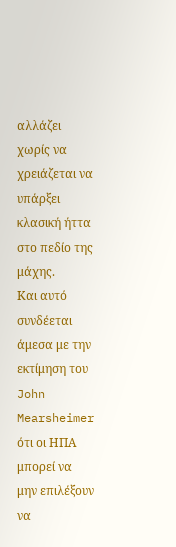αλλάζει χωρίς να χρειάζεται να υπάρξει κλασική ήττα στο πεδίο της μάχης.
Και αυτό συνδέεται άμεσα με την εκτίμηση του John Mearsheimer ότι οι ΗΠΑ μπορεί να μην επιλέξουν να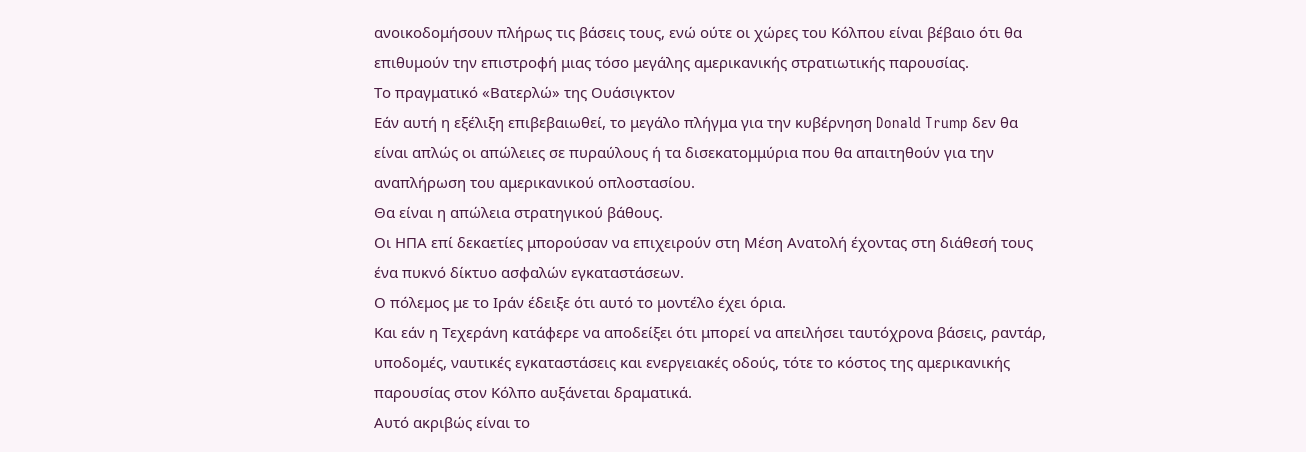ανοικοδομήσουν πλήρως τις βάσεις τους, ενώ ούτε οι χώρες του Κόλπου είναι βέβαιο ότι θα επιθυμούν την επιστροφή μιας τόσο μεγάλης αμερικανικής στρατιωτικής παρουσίας.
Το πραγματικό «Βατερλώ» της Ουάσιγκτον
Εάν αυτή η εξέλιξη επιβεβαιωθεί, το μεγάλο πλήγμα για την κυβέρνηση Donald Trump δεν θα είναι απλώς οι απώλειες σε πυραύλους ή τα δισεκατομμύρια που θα απαιτηθούν για την αναπλήρωση του αμερικανικού οπλοστασίου.
Θα είναι η απώλεια στρατηγικού βάθους.
Οι ΗΠΑ επί δεκαετίες μπορούσαν να επιχειρούν στη Μέση Ανατολή έχοντας στη διάθεσή τους ένα πυκνό δίκτυο ασφαλών εγκαταστάσεων.
Ο πόλεμος με το Ιράν έδειξε ότι αυτό το μοντέλο έχει όρια.
Και εάν η Τεχεράνη κατάφερε να αποδείξει ότι μπορεί να απειλήσει ταυτόχρονα βάσεις, ραντάρ, υποδομές, ναυτικές εγκαταστάσεις και ενεργειακές οδούς, τότε το κόστος της αμερικανικής παρουσίας στον Κόλπο αυξάνεται δραματικά.
Αυτό ακριβώς είναι το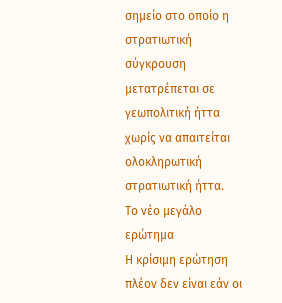σημείο στο οποίο η στρατιωτική σύγκρουση μετατρέπεται σε γεωπολιτική ήττα χωρίς να απαιτείται ολοκληρωτική στρατιωτική ήττα.
Το νέο μεγάλο ερώτημα
Η κρίσιμη ερώτηση πλέον δεν είναι εάν οι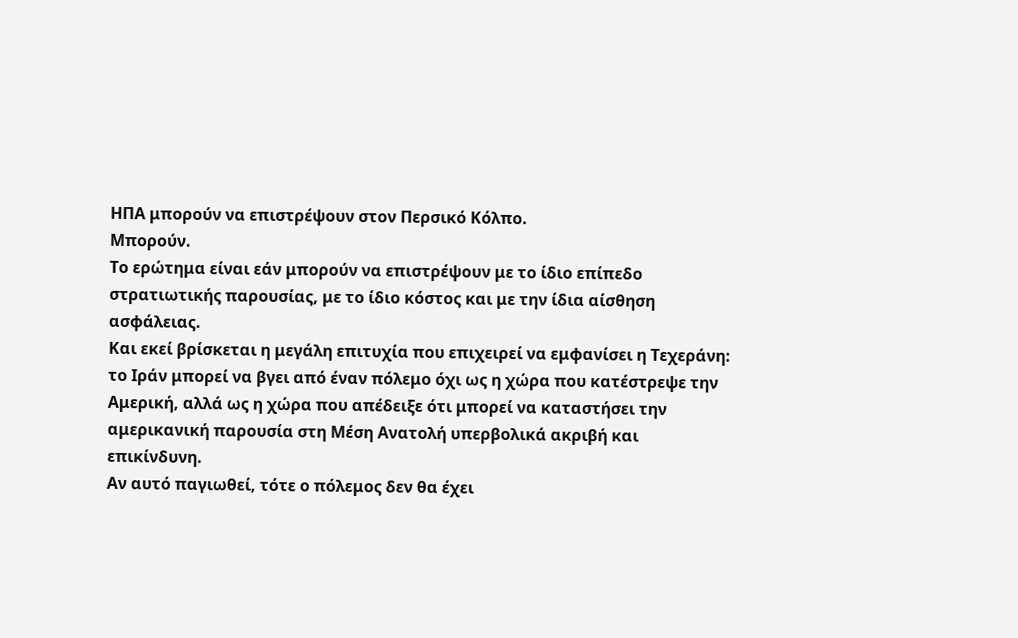ΗΠΑ μπορούν να επιστρέψουν στον Περσικό Κόλπο.
Μπορούν.
Το ερώτημα είναι εάν μπορούν να επιστρέψουν με το ίδιο επίπεδο στρατιωτικής παρουσίας, με το ίδιο κόστος και με την ίδια αίσθηση ασφάλειας.
Και εκεί βρίσκεται η μεγάλη επιτυχία που επιχειρεί να εμφανίσει η Τεχεράνη:
το Ιράν μπορεί να βγει από έναν πόλεμο όχι ως η χώρα που κατέστρεψε την Αμερική, αλλά ως η χώρα που απέδειξε ότι μπορεί να καταστήσει την αμερικανική παρουσία στη Μέση Ανατολή υπερβολικά ακριβή και επικίνδυνη.
Αν αυτό παγιωθεί, τότε ο πόλεμος δεν θα έχει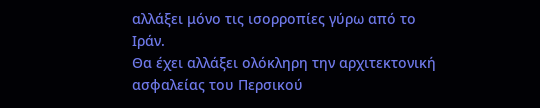αλλάξει μόνο τις ισορροπίες γύρω από το Ιράν.
Θα έχει αλλάξει ολόκληρη την αρχιτεκτονική ασφαλείας του Περσικού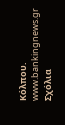Κόλπου.
www.bankingnews.gr
Σχόλια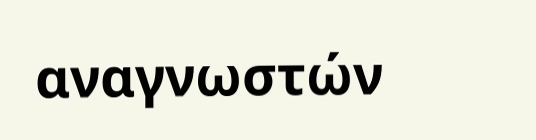αναγνωστών